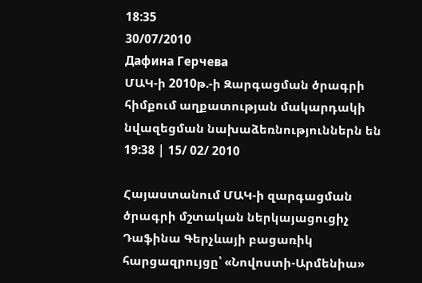18:35
30/07/2010
Дафина Герчева
ՄԱԿ-ի 2010թ.-ի Զարգացման ծրագրի հիմքում աղքատության մակարդակի նվազեցման նախաձեռնություններն են
19:38 | 15/ 02/ 2010

Հայաստանում ՄԱԿ-ի զարգացման ծրագրի մշտական ներկայացուցիչ Դաֆինա Գերչևայի բացառիկ հարցազրույցը՝ «Նովոստի-Արմենիա»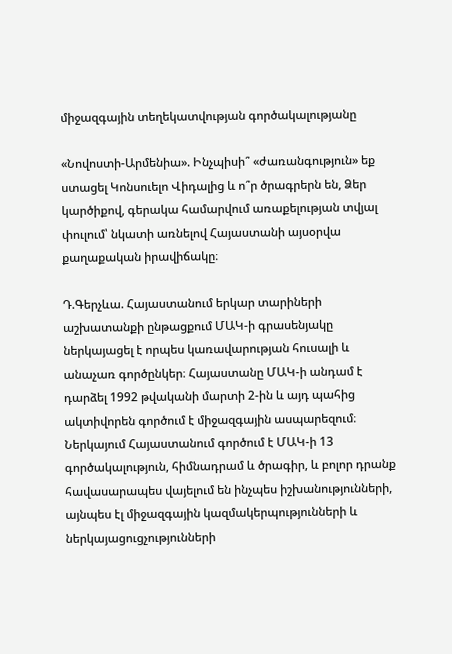միջազգային տեղեկատվության գործակալությանը

«Նովոստի-Արմենիա». Ինչպիսի՞ «ժառանգություն» եք ստացել Կոնսուելո Վիդալից և ո՞ր ծրագրերն են, Ձեր կարծիքով, գերակա համարվում առաքելության տվյալ փուլում՝ նկատի առնելով Հայաստանի այսօրվա քաղաքական իրավիճակը։

Դ.Գերչևա. Հայաստանում երկար տարիների աշխատանքի ընթացքում ՄԱԿ-ի գրասենյակը ներկայացել է որպես կառավարության հուսալի և անաչառ գործընկեր։ Հայաստանը ՄԱԿ-ի անդամ է դարձել 1992 թվականի մարտի 2-ին և այդ պահից ակտիվորեն գործում է միջազգային ասպարեզում։ Ներկայում Հայաստանում գործում է ՄԱԿ-ի 13 գործակալություն, հիմնադրամ և ծրագիր, և բոլոր դրանք հավասարապես վայելում են ինչպես իշխանությունների, այնպես էլ միջազգային կազմակերպությունների և ներկայացուցչությունների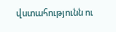վստահությունն ու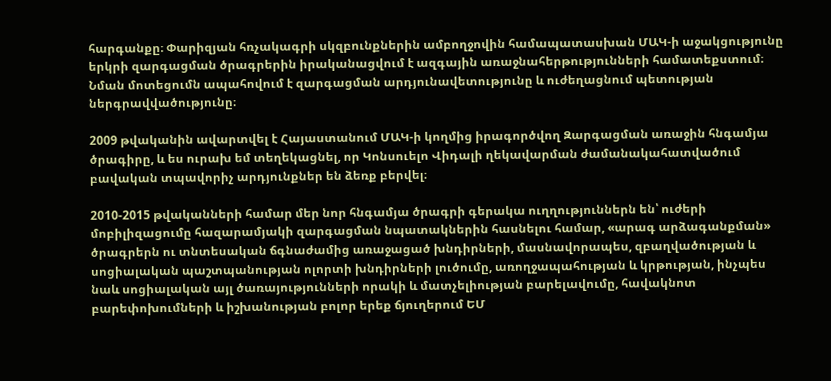հարգանքը։ Փարիզյան հռչակագրի սկզբունքներին ամբողջովին համապատասխան ՄԱԿ-ի աջակցությունը երկրի զարգացման ծրագրերին իրականացվում է ազգային առաջնահերթությունների համատեքստում։ Նման մոտեցումն ապահովում է զարգացման արդյունավետությունը և ուժեղացնում պետության ներգրավվածությունը։

2009 թվականին ավարտվել է Հայաստանում ՄԱԿ-ի կողմից իրագործվող Զարգացման առաջին հնգամյա ծրագիրը, և ես ուրախ եմ տեղեկացնել, որ Կոնսուելո Վիդալի ղեկավարման ժամանակահատվածում բավական տպավորիչ արդյունքներ են ձեռք բերվել։

2010-2015 թվականների համար մեր նոր հնգամյա ծրագրի գերակա ուղղություններն են՝ ուժերի մոբիլիզացումը հազարամյակի զարգացման նպատակներին հասնելու համար, «արագ արձագանքման» ծրագրերն ու տնտեսական ճգնաժամից առաջացած խնդիրների, մասնավորապես, զբաղվածության և սոցիալական պաշտպանության ոլորտի խնդիրների լուծումը, առողջապահության և կրթության, ինչպես նաև սոցիալական այլ ծառայությունների որակի և մատչելիության բարելավումը, հավակնոտ բարեփոխումների և իշխանության բոլոր երեք ճյուղերում ԵՄ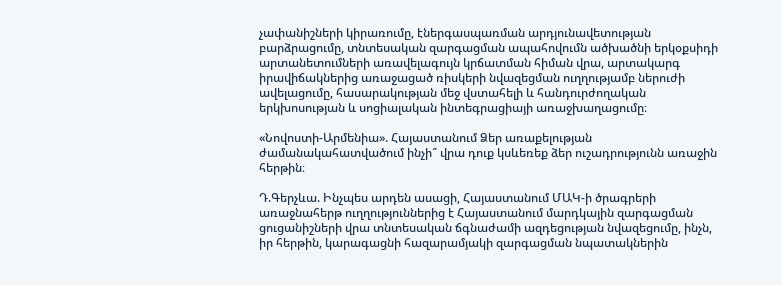չափանիշների կիրառումը, էներգասպառման արդյունավետության բարձրացումը, տնտեսական զարգացման ապահովումն ածխածնի երկօքսիդի արտանետումների առավելագույն կրճատման հիման վրա, արտակարգ իրավիճակներից առաջացած ռիսկերի նվազեցման ուղղությամբ ներուժի ավելացումը, հասարակության մեջ վստահելի և հանդուրժողական երկխոսության և սոցիալական ինտեգրացիայի առաջխաղացումը։

«Նովոստի-Արմենիա». Հայաստանում Ձեր առաքելության ժամանակահատվածում ինչի՞ վրա դուք կսևեռեք ձեր ուշադրությունն առաջին հերթին։

Դ.Գերչևա. Ինչպես արդեն ասացի, Հայաստանում ՄԱԿ-ի ծրագրերի առաջնահերթ ուղղություններից է Հայաստանում մարդկային զարգացման ցուցանիշների վրա տնտեսական ճգնաժամի ազդեցության նվազեցումը, ինչն, իր հերթին, կարագացնի հազարամյակի զարգացման նպատակներին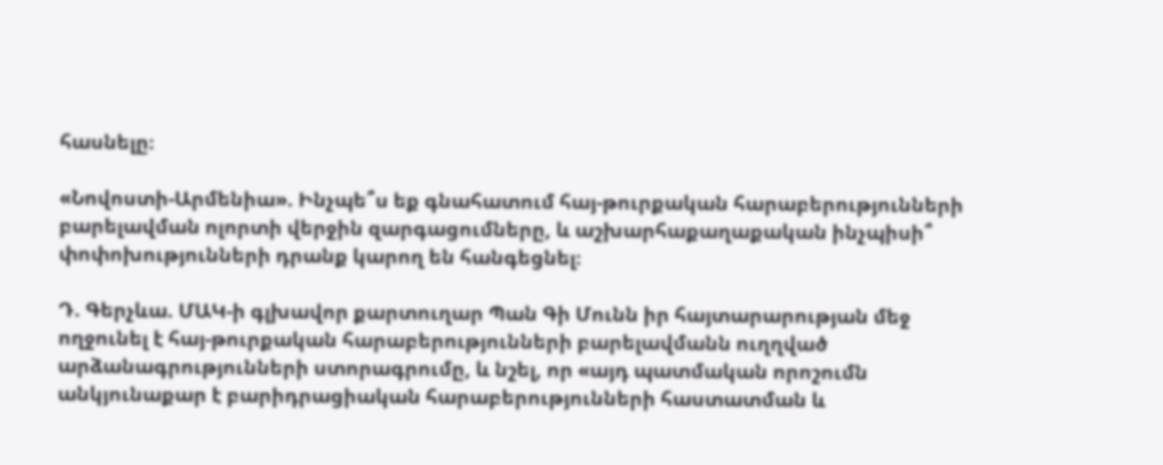հասնելը։

«Նովոստի-Արմենիա». Ինչպե՞ս եք գնահատում հայ-թուրքական հարաբերությունների բարելավման ոլորտի վերջին զարգացումները, և աշխարհաքաղաքական ինչպիսի՞ փոփոխությունների դրանք կարող են հանգեցնել։

Դ. Գերչևա. ՄԱԿ-ի գլխավոր քարտուղար Պան Գի Մունն իր հայտարարության մեջ ողջունել է հայ-թուրքական հարաբերությունների բարելավմանն ուղղված արձանագրությունների ստորագրումը, և նշել, որ «այդ պատմական որոշումն անկյունաքար է բարիդրացիական հարաբերությունների հաստատման և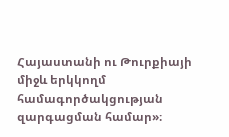Հայաստանի ու Թուրքիայի միջև երկկողմ համագործակցության զարգացման համար»։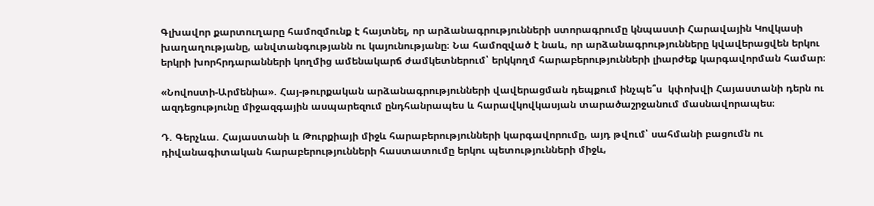Գլխավոր քարտուղարը համոզմունք է հայտնել, որ արձանագրությունների ստորագրումը կնպաստի Հարավային Կովկասի խաղաղությանը, անվտանգությանն ու կայունությանը։ Նա համոզված է նաև, որ արձանագրությունները կվավերացվեն երկու երկրի խորհրդարանների կողմից ամենակարճ ժամկետներում՝ երկկողմ հարաբերությունների լիարժեք կարգավորման համար։

«Նովոստի-Արմենիա». Հայ-թուրքական արձանագրությունների վավերացման դեպքում ինչպե՞ս  կփոխվի Հայաստանի դերն ու ազդեցությունը միջազգային ասպարեզում ընդհանրապես և հարավկովկասյան տարածաշրջանում մասնավորապես։

Դ. Գերչևա. Հայաստանի և Թուրքիայի միջև հարաբերությունների կարգավորումը, այդ թվում՝ սահմանի բացումն ու դիվանագիտական հարաբերությունների հաստատումը երկու պետությունների միջև,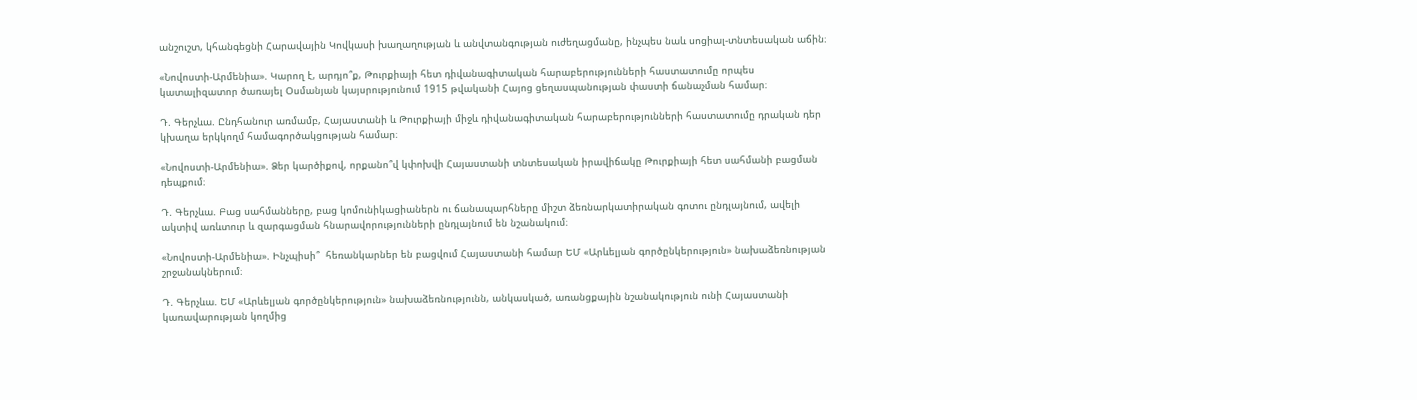անշուշտ, կհանգեցնի Հարավային Կովկասի խաղաղության և անվտանգության ուժեղացմանը, ինչպես նաև սոցիալ-տնտեսական աճին։

«Նովոստի-Արմենիա». Կարող է, արդյո՞ք, Թուրքիայի հետ դիվանագիտական հարաբերությունների հաստատումը որպես կատալիզատոր ծառայել Օսմանյան կայսրությունում 1915 թվականի Հայոց ցեղասպանության փաստի ճանաչման համար։

Դ. Գերչևա. Ընդհանուր առմամբ, Հայաստանի և Թուրքիայի միջև դիվանագիտական հարաբերությունների հաստատումը դրական դեր կխաղա երկկողմ համագործակցության համար։

«Նովոստի-Արմենիա». Ձեր կարծիքով, որքանո՞վ կփոխվի Հայաստանի տնտեսական իրավիճակը Թուրքիայի հետ սահմանի բացման դեպքում։

Դ. Գերչևա. Բաց սահմանները, բաց կոմունիկացիաներն ու ճանապարհները միշտ ձեռնարկատիրական գոտու ընդլայնում, ավելի ակտիվ առևտուր և զարգացման հնարավորությունների ընդլայնում են նշանակում։

«Նովոստի-Արմենիա». Ինչպիսի՞  հեռանկարներ են բացվում Հայաստանի համար ԵՄ «Արևելյան գործընկերություն» նախաձեռնության շրջանակներում։

Դ. Գերչևա. ԵՄ «Արևելյան գործընկերություն» նախաձեռնությունն, անկասկած, առանցքային նշանակություն ունի Հայաստանի կառավարության կողմից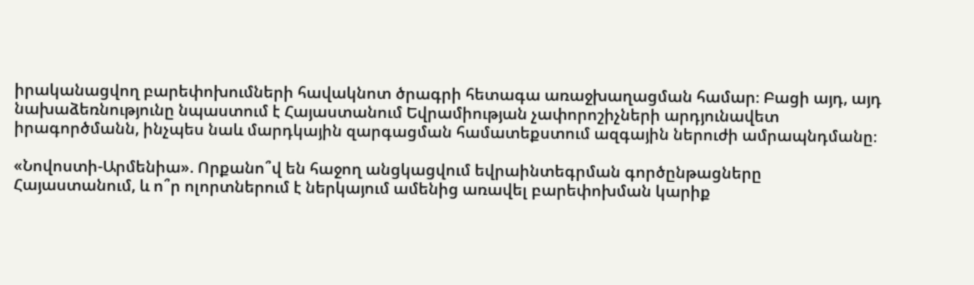իրականացվող բարեփոխումների հավակնոտ ծրագրի հետագա առաջխաղացման համար։ Բացի այդ, այդ նախաձեռնությունը նպաստում է Հայաստանում Եվրամիության չափորոշիչների արդյունավետ իրագործմանն, ինչպես նաև մարդկային զարգացման համատեքստում ազգային ներուժի ամրապնդմանը։

«Նովոստի-Արմենիա». Որքանո՞վ են հաջող անցկացվում եվրաինտեգրման գործընթացները Հայաստանում, և ո՞ր ոլորտներում է ներկայում ամենից առավել բարեփոխման կարիք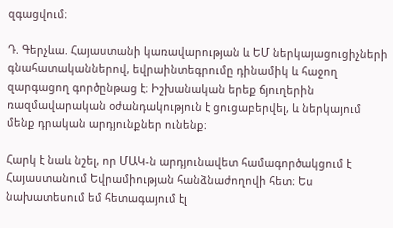զգացվում։

Դ. Գերչևա. Հայաստանի կառավարության և ԵՄ ներկայացուցիչների գնահատականներով, եվրաինտեգրումը դինամիկ և հաջող զարգացող գործընթաց է։ Իշխանական երեք ճյուղերին ռազմավարական օժանդակություն է ցուցաբերվել, և ներկայում մենք դրական արդյունքներ ունենք։

Հարկ է նաև նշել, որ ՄԱԿ-ն արդյունավետ համագործակցում է Հայաստանում Եվրամիության հանձնաժողովի հետ։ Ես նախատեսում եմ հետագայում էլ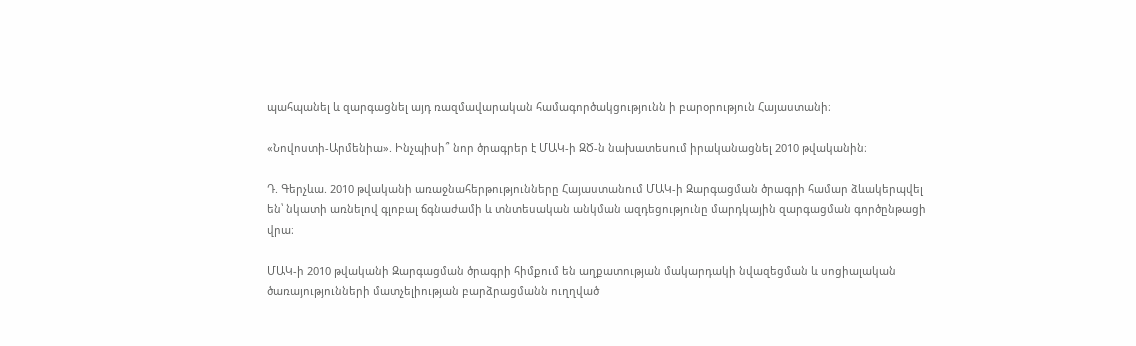պահպանել և զարգացնել այդ ռազմավարական համագործակցությունն ի բարօրություն Հայաստանի։

«Նովոստի-Արմենիա». Ինչպիսի՞ նոր ծրագրեր է ՄԱԿ-ի ԶԾ-ն նախատեսում իրականացնել 2010 թվականին։

Դ. Գերչևա. 2010 թվականի առաջնահերթությունները Հայաստանում ՄԱԿ-ի Զարգացման ծրագրի համար ձևակերպվել են՝ նկատի առնելով գլոբալ ճգնաժամի և տնտեսական անկման ազդեցությունը մարդկային զարգացման գործընթացի վրա։

ՄԱԿ-ի 2010 թվականի Զարգացման ծրագրի հիմքում են աղքատության մակարդակի նվազեցման և սոցիալական ծառայությունների մատչելիության բարձրացմանն ուղղված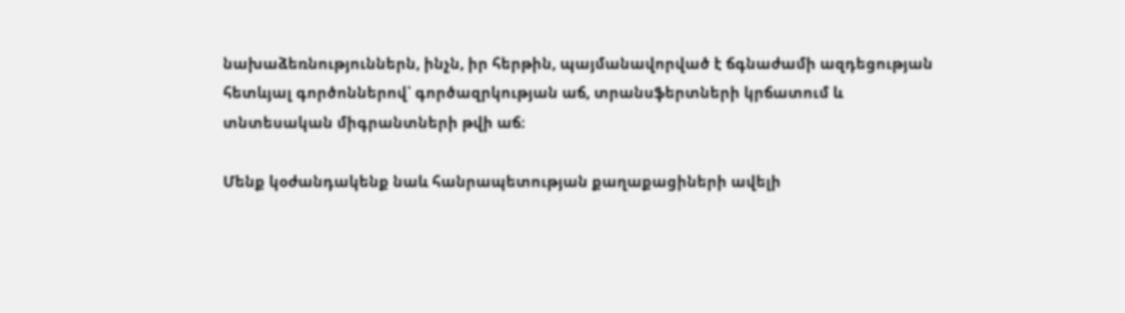նախաձեռնություններն, ինչն, իր հերթին, պայմանավորված է ճգնաժամի ազդեցության հետևյալ գործոններով՝ գործազրկության աճ, տրանսֆերտների կրճատում և տնտեսական միգրանտների թվի աճ։

Մենք կօժանդակենք նաև հանրապետության քաղաքացիների ավելի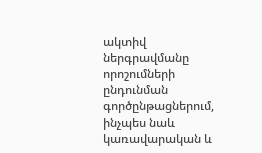ակտիվ ներգրավմանը որոշումների ընդունման գործընթացներում, ինչպես նաև կառավարական և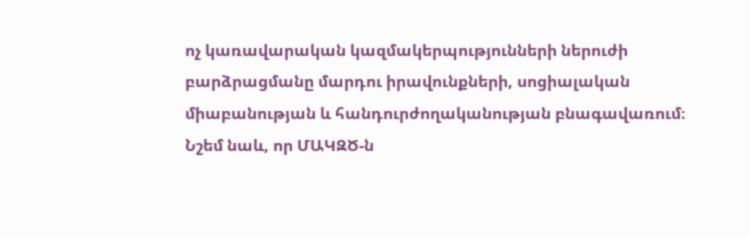ոչ կառավարական կազմակերպությունների ներուժի բարձրացմանը մարդու իրավունքների, սոցիալական միաբանության և հանդուրժողականության բնագավառում։ Նշեմ նաև, որ ՄԱԿԶԾ-ն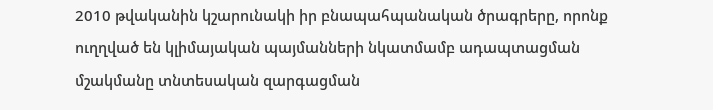2010 թվականին կշարունակի իր բնապահպանական ծրագրերը, որոնք ուղղված են կլիմայական պայմանների նկատմամբ ադապտացման մշակմանը տնտեսական զարգացման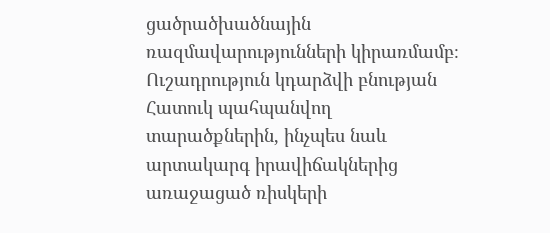ցածրածխածնային ռազմավարությունների կիրառմամբ։ Ուշադրություն կդարձվի բնության Հատուկ պահպանվող տարածքներին, ինչպես նաև արտակարգ իրավիճակներից առաջացած ռիսկերի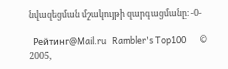նվազեցման մշակույթի զարգացմանը։ -0-

  Рейтинг@Mail.ru   Rambler's Top100       © 2005,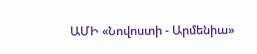ԱՄԻ «Նովոստի - Արմենիա»